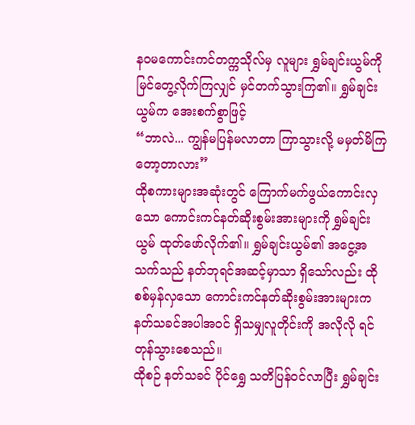နဝမကောင်းကင်တက္ကသိုလ်မှ လူများ ရွှမ်ချင်းယွမ်ကို မြင်တွေ့လိုက်ကြလျှင် မှင်တက်သွားကြ၏။ ရွှမ်ချင်းယွမ်က အေးစက်စွာဖြင့်
“ဘာလဲ... ကျွန်မပြန်မလာတာ ကြာသွားလို့ မမှတ်မိကြတော့တာလား”
ထိုစကားများအဆုံးတွင် ကြောက်မက်ဖွယ်ကောင်းလှသော ကောင်းကင်နတ်ဆိုးစွမ်းအားများကို ရွှမ်ချင်းယွမ် ထုတ်ဖော်လိုက်၏။ ရွှမ်ချင်းယွမ်၏ အငွေ့အသက်သည် နတ်ဘုရင်အဆင့်မှာသာ ရှိသော်လည်း ထိုစစ်မှန်လှသော ကောင်းကင်နတ်ဆိုးစွမ်းအားများက နတ်သခင်အပါအဝင် ရှိသမျှလူတိုင်းကို အလိုလို ရင်တုန်သွားစေသည်။
ထိုစဉ် နတ်သခင် ပိုင်ရွှေ သတိပြန်ဝင်လာပြီး ရွှမ်ချင်း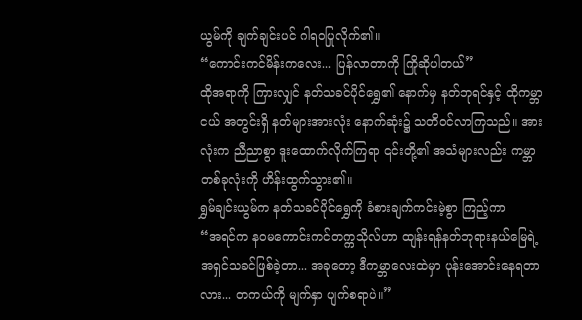ယွမ်ကို ချက်ချင်းပင် ဂါရဝပြုလိုက်၏။
“ကောင်းကင်မိန်းကလေး... ပြန်လာတာကို ကြိုဆိုပါတယ်”
ထိုအရာကို ကြားလျှင် နတ်သခင်ပိုင်ရွှေ၏ နောက်မှ နတ်ဘုရင်နှင့် ထိုကမ္ဘာငယ် အတွင်းရှိ နတ်များအားလုံး နောက်ဆုံး၌ သတိဝင်လာကြသည်။ အားလုံးက ညီညာစွာ ဒူးထောက်လိုက်ကြရာ ၎င်းတို့၏ အသံများလည်း ကမ္ဘာတစ်ခုလုံးကို ဟိန်းထွက်သွား၏။
ရွှမ်ချင်းယွမ်က နတ်သခင်ပိုင်ရွှေကို ခံစားချက်ကင်းမဲ့စွာ ကြည့်ကာ
“အရင်က နဝမကောင်းကင်တက္ကသိုလ်ဟာ ထျန်းရန်နတ်ဘုရားနယ်မြေရဲ့ အရှင်သခင်ဖြစ်ခဲ့တာ... အခုတော့ ဒီကမ္ဘာလေးထဲမှာ ပုန်းအောင်းနေရတာလား... တကယ်ကို မျက်နှာ ပျက်စရာပဲ။”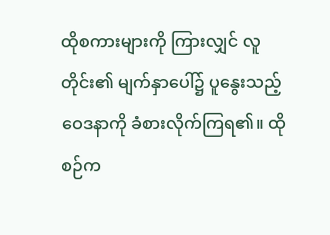ထိုစကားများကို ကြားလျှင် လူတိုင်း၏ မျက်နှာပေါ်၌ ပူနွေးသည့် ဝေဒနာကို ခံစားလိုက်ကြရ၏။ ထိုစဉ်က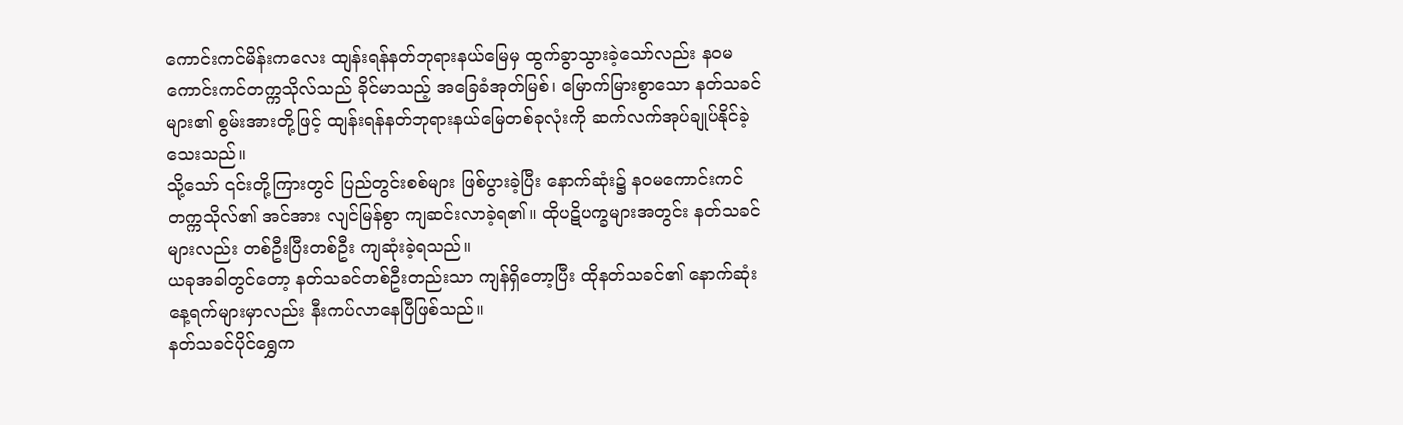ကောင်းကင်မိန်းကလေး ထျန်းရန်နတ်ဘုရားနယ်မြေမှ ထွက်ခွာသွားခဲ့သော်လည်း နဝမကောင်းကင်တက္ကသိုလ်သည် ခိုင်မာသည့် အခြေခံအုတ်မြစ်၊ မြောက်မြားစွာသော နတ်သခင်များ၏ စွမ်းအားတို့ဖြင့် ထျန်းရန်နတ်ဘုရားနယ်မြေတစ်ခုလုံးကို ဆက်လက်အုပ်ချုပ်နိုင်ခဲ့သေးသည်။
သို့သော် ၎င်းတို့ကြားတွင် ပြည်တွင်းစစ်များ ဖြစ်ပွားခဲ့ပြီး နောက်ဆုံး၌ နဝမကောင်းကင်တက္ကသိုလ်၏ အင်အား လျင်မြန်စွာ ကျဆင်းလာခဲ့ရ၏။ ထိုပဋိပက္ခများအတွင်း နတ်သခင်များလည်း တစ်ဦးပြီးတစ်ဦး ကျဆုံးခဲ့ရသည်။
ယခုအခါတွင်တော့ နတ်သခင်တစ်ဦးတည်းသာ ကျန်ရှိတော့ပြီး ထိုနတ်သခင်၏ နောက်ဆုံးနေ့ရက်များမှာလည်း နီးကပ်လာနေပြီဖြစ်သည်။
နတ်သခင်ပိုင်ရွှေက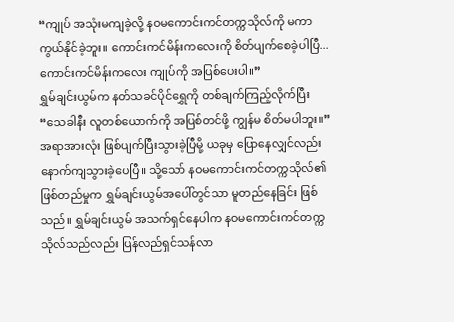“ကျုပ် အသုံးမကျခဲ့လို့ နဝမကောင်းကင်တက္ကသိုလ်ကို မကာကွယ်နိုင်ခဲ့ဘူး။ ကောင်းကင်မိန်းကလေးကို စိတ်ပျက်စေခဲ့ပါပြီ... ကောင်းကင်မိန်းကလေး ကျုပ်ကို အပြစ်ပေးပါ။”
ရွှမ်ချင်းယွမ်က နတ်သခင်ပိုင်ရွှေကို တစ်ချက်ကြည့်လိုက်ပြီး
“သေခါနီး လူတစ်ယောက်ကို အပြစ်တင်ဖို့ ကျွန်မ စိတ်မပါဘူး။”
အရာအားလုံး ဖြစ်ပျက်ပြီးသွားခဲ့ပြီမို့ ယခုမှ ပြောနေလျှင်လည်း နောက်ကျသွားခဲ့ပေပြီ။ သို့သော် နဝမကောင်းကင်တက္ကသိုလ်၏ ဖြစ်တည်မှုက ရွှမ်ချင်းယွမ်အပေါ်တွင်သာ မူတည်နေခြင်း ဖြစ်သည်။ ရွှမ်ချင်းယွမ် အသက်ရှင်နေပါက နဝမကောင်းကင်တက္ကသိုလ်သည်လည်း ပြန်လည်ရှင်သန်လာ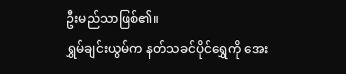ဦးမည်သာဖြစ်၏။
ရွှမ်ချင်းယွမ်က နတ်သခင်ပိုင်ရွှေကို အေး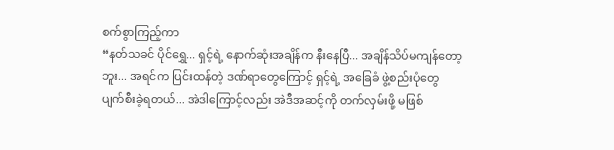စက်စွာကြည့်ကာ
“နတ်သခင် ပိုင်ရွှေ... ရှင့်ရဲ့ နောက်ဆုံးအချိန်က နီးနေပြီ... အချိန်သိပ်မကျန်တော့ဘူး... အရင်က ပြင်းထန်တဲ့ ဒဏ်ရာတွေကြောင့် ရှင့်ရဲ့ အခြေခံ ဖွဲ့စည်းပုံတွေ ပျက်စီးခဲ့ရတယ်... အဲဒါကြောင့်လည်း အဲဒီအဆင့်ကို တက်လှမ်းဖို့ မဖြစ်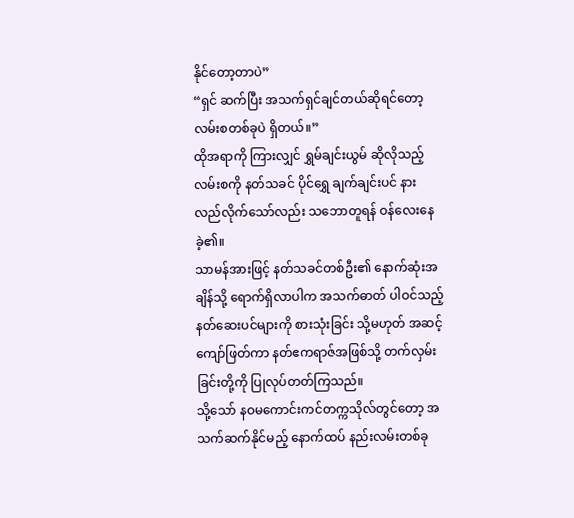နိုင်တော့တာပဲ”
“ရှင် ဆက်ပြီး အသက်ရှင်ချင်တယ်ဆိုရင်တော့ လမ်းစတစ်ခုပဲ ရှိတယ်။”
ထိုအရာကို ကြားလျှင် ရွှမ်ချင်းယွမ် ဆိုလိုသည့် လမ်းစကို နတ်သခင် ပိုင်ရွှေ ချက်ချင်းပင် နားလည်လိုက်သော်လည်း သဘောတူရန် ဝန်လေးနေခဲ့၏။
သာမန်အားဖြင့် နတ်သခင်တစ်ဦး၏ နောက်ဆုံးအချိန်သို့ ရောက်ရှိလာပါက အသက်ဓာတ် ပါဝင်သည့် နတ်ဆေးပင်များကို စားသုံးခြင်း သို့မဟုတ် အဆင့်ကျော်ဖြတ်ကာ နတ်ဧကရာဇ်အဖြစ်သို့ တက်လှမ်းခြင်းတို့ကို ပြုလုပ်တတ်ကြသည်။
သို့သော် နဝမကောင်းကင်တက္ကသိုလ်တွင်တော့ အသက်ဆက်နိုင်မည့် နောက်ထပ် နည်းလမ်းတစ်ခု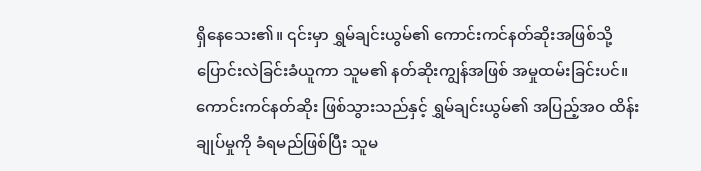ရှိနေသေး၏။ ၎င်းမှာ ရွှမ်ချင်းယွမ်၏ ကောင်းကင်နတ်ဆိုးအဖြစ်သို့ ပြောင်းလဲခြင်းခံယူကာ သူမ၏ နတ်ဆိုးကျွန်အဖြစ် အမှုထမ်းခြင်းပင်။
ကောင်းကင်နတ်ဆိုး ဖြစ်သွားသည်နှင့် ရွှမ်ချင်းယွမ်၏ အပြည့်အဝ ထိန်းချုပ်မှုကို ခံရမည်ဖြစ်ပြီး သူမ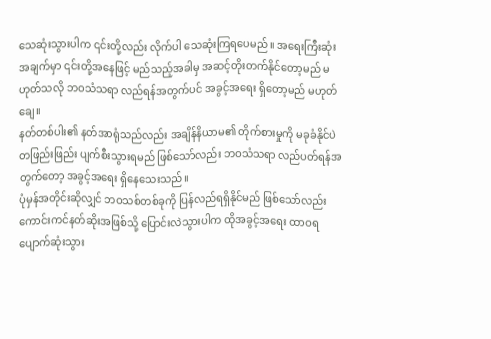သေဆုံးသွားပါက ၎င်းတို့လည်း လိုက်ပါ သေဆုံးကြရပေမည်။ အရေးကြီးဆုံး အချက်မှာ ၎င်းတို့အနေဖြင့် မည်သည့်အခါမှ အဆင့်တိုးတက်နိုင်တော့မည် မဟုတ်သလို ဘဝသံသရာ လည်ရန်အတွက်ပင် အခွင့်အရေး ရှိတော့မည် မဟုတ်ချေ။
နတ်တစ်ပါး၏ နတ်အာရုံသည်လည်း အချိန်နိယာမ၏ တိုက်စားမှုကို မခုခံနိုင်ပဲ တဖြည်းဖြည်း ပျက်စီးသွားရမည် ဖြစ်သော်လည်း ဘဝသံသရာ လည်ပတ်ရန်အတွက်တော့ အခွင့်အရေး ရှိနေသေးသည်။
ပုံမှန်အတိုင်းဆိုလျှင် ဘဝသစ်တစ်ခုကို ပြန်လည်ရရှိနိုင်မည် ဖြစ်သော်လည်း ကောင်းကင်နတ်ဆိုးအဖြစ်သို့ ပြောင်းလဲသွားပါက ထိုအခွင့်အရေး ထာဝရ ပျောက်ဆုံးသွား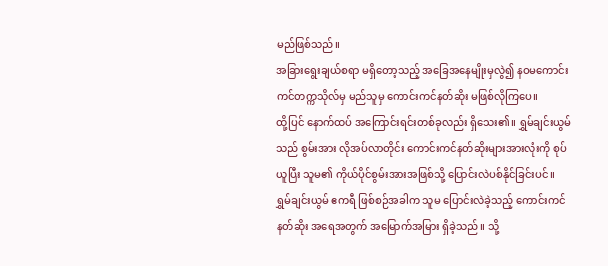မည်ဖြစ်သည်။
အခြားရွေးချယ်စရာ မရှိတော့သည့် အခြေအနေမျိုးမှလွဲ၍ နဝမကောင်းကင်တက္ကသိုလ်မှ မည်သူမှ ကောင်းကင်နတ်ဆိုး မဖြစ်လိုကြပေ။
ထို့ပြင် နောက်ထပ် အကြောင်းရင်းတစ်ခုလည်း ရှိသေး၏။ ရွှမ်ချင်းယွမ်သည် စွမ်းအား လိုအပ်လာတိုင်း ကောင်းကင်နတ်ဆိုးများအားလုံးကို စုပ်ယူပြီး သူမ၏ ကိုယ်ပိုင်စွမ်းအားအဖြစ်သို့ ပြောင်းလဲပစ်နိုင်ခြင်းပင်။
ရွှမ်ချင်းယွမ် ဧကရီ ဖြစ်စဉ်အခါက သူမ ပြောင်းလဲခဲ့သည့် ကောင်းကင်နတ်ဆိုး အရေအတွက် အမြောက်အမြား ရှိခဲ့သည်။ သို့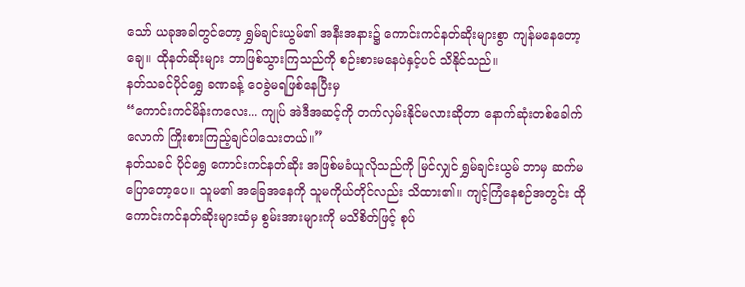သော် ယခုအခါတွင်တော့ ရွှမ်ချင်းယွမ်၏ အနီးအနား၌ ကောင်းကင်နတ်ဆိုးများစွာ ကျန်မနေတော့ချေ။ ထိုနတ်ဆိုးများ ဘာဖြစ်သွားကြသည်ကို စဉ်းစားမနေပဲနှင့်ပင် သိနိုင်သည်။
နတ်သခင်ပိုင်ရွှေ ခဏခန့် ဝေခွဲမရဖြစ်နေပြီးမှ
“ကောင်းကင်မိန်းကလေး... ကျုပ် အဲဒီအဆင့်ကို တက်လှမ်းနိုင်မလားဆိုတာ နောက်ဆုံးတစ်ခေါက်လောက် ကြိုးစားကြည့်ချင်ပါသေးတယ်။”
နတ်သခင် ပိုင်ရွှေ ကောင်းကင်နတ်ဆိုး အဖြစ်မခံယူလိုသည်ကို မြင်လျှင် ရွှမ်ချင်းယွမ် ဘာမှ ဆက်မပြောတော့ပေ။ သူမ၏ အခြေအနေကို သူမကိုယ်တိုင်လည်း သိထား၏။ ကျင့်ကြံနေစဉ်အတွင်း ထိုကောင်းကင်နတ်ဆိုးများထံမှ စွမ်းအားများကို မသိစိတ်ဖြင့် စုပ်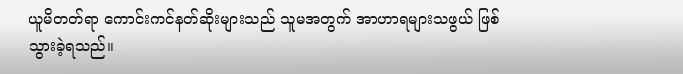ယူမိတတ်ရာ ကောင်းကင်နတ်ဆိုးများသည် သူမအတွက် အာဟာရများသဖွယ် ဖြစ်သွားခဲ့ရသည်။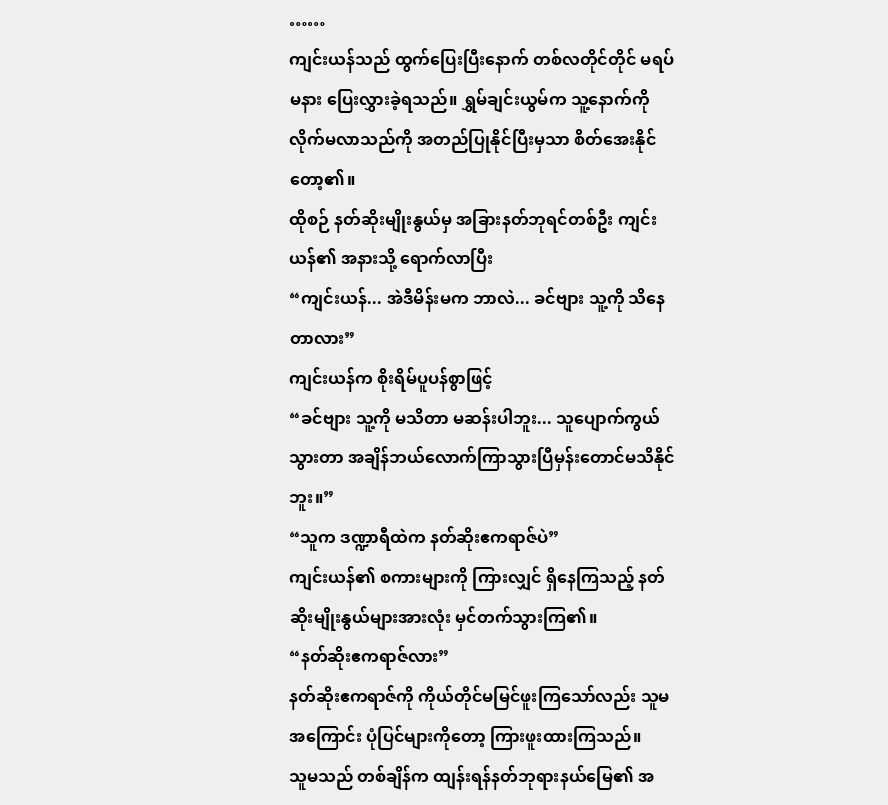……
ကျင်းယန်သည် ထွက်ပြေးပြီးနောက် တစ်လတိုင်တိုင် မရပ်မနား ပြေးလွှားခဲ့ရသည်။ ရွှမ်ချင်းယွမ်က သူ့နောက်ကို လိုက်မလာသည်ကို အတည်ပြုနိုင်ပြီးမှသာ စိတ်အေးနိုင်တော့၏။
ထိုစဉ် နတ်ဆိုးမျိုးနွယ်မှ အခြားနတ်ဘုရင်တစ်ဦး ကျင်းယန်၏ အနားသို့ ရောက်လာပြီး
“ကျင်းယန်... အဲဒီမိန်းမက ဘာလဲ... ခင်ဗျား သူ့ကို သိနေတာလား”
ကျင်းယန်က စိုးရိမ်ပူပန်စွာဖြင့်
“ခင်ဗျား သူ့ကို မသိတာ မဆန်းပါဘူး... သူပျောက်ကွယ်သွားတာ အချိန်ဘယ်လောက်ကြာသွားပြီမှန်းတောင်မသိနိုင်ဘူး။”
“သူက ဒဏ္ဍာရီထဲက နတ်ဆိုးဧကရာဇ်ပဲ”
ကျင်းယန်၏ စကားများကို ကြားလျှင် ရှိနေကြသည့် နတ်ဆိုးမျိုးနွယ်များအားလုံး မှင်တက်သွားကြ၏။
“နတ်ဆိုးဧကရာဇ်လား”
နတ်ဆိုးဧကရာဇ်ကို ကိုယ်တိုင်မမြင်ဖူးကြသော်လည်း သူမအကြောင်း ပုံပြင်များကိုတော့ ကြားဖူးထားကြသည်။
သူမသည် တစ်ချိန်က ထျန်းရန်နတ်ဘုရားနယ်မြေ၏ အ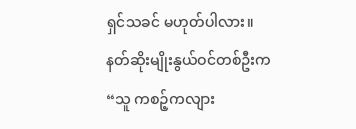ရှင်သခင် မဟုတ်ပါလား။
နတ်ဆိုးမျိုးနွယ်ဝင်တစ်ဦးက
“သူ ကစဉ့်ကလျား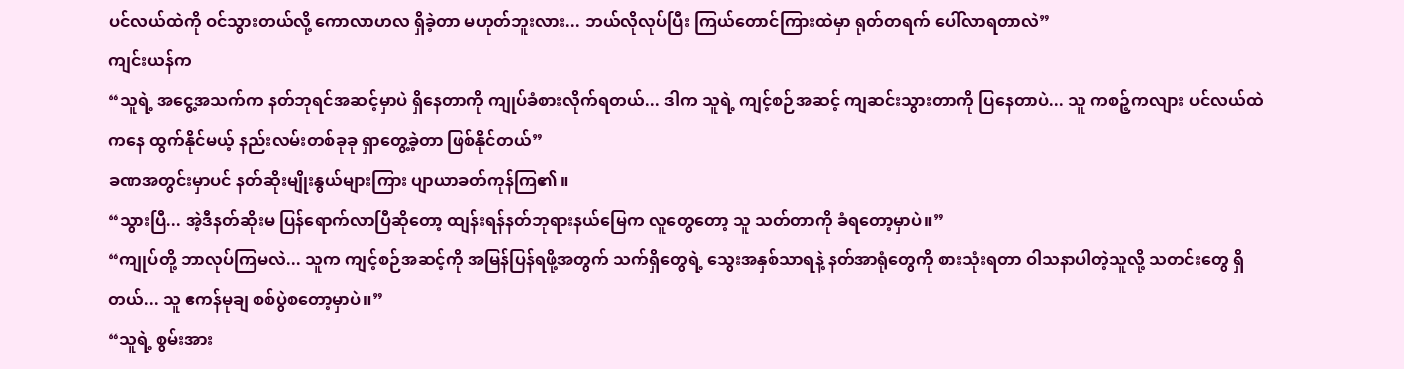ပင်လယ်ထဲကို ဝင်သွားတယ်လို့ ကောလာဟလ ရှိခဲ့တာ မဟုတ်ဘူးလား... ဘယ်လိုလုပ်ပြီး ကြယ်တောင်ကြားထဲမှာ ရုတ်တရက် ပေါ်လာရတာလဲ”
ကျင်းယန်က
“သူရဲ့ အငွေ့အသက်က နတ်ဘုရင်အဆင့်မှာပဲ ရှိနေတာကို ကျုပ်ခံစားလိုက်ရတယ်... ဒါက သူရဲ့ ကျင့်စဉ်အဆင့် ကျဆင်းသွားတာကို ပြနေတာပဲ... သူ ကစဉ့်ကလျား ပင်လယ်ထဲကနေ ထွက်နိုင်မယ့် နည်းလမ်းတစ်ခုခု ရှာတွေ့ခဲ့တာ ဖြစ်နိုင်တယ်”
ခဏအတွင်းမှာပင် နတ်ဆိုးမျိုးနွယ်များကြား ပျာယာခတ်ကုန်ကြ၏။
“သွားပြီ... အဲ့ဒီနတ်ဆိုးမ ပြန်ရောက်လာပြီဆိုတော့ ထျန်းရန်နတ်ဘုရားနယ်မြေက လူတွေတော့ သူ သတ်တာကို ခံရတော့မှာပဲ။”
“ကျုပ်တို့ ဘာလုပ်ကြမလဲ... သူက ကျင့်စဉ်အဆင့်ကို အမြန်ပြန်ရဖို့အတွက် သက်ရှိတွေရဲ့ သွေးအနှစ်သာရနဲ့ နတ်အာရုံတွေကို စားသုံးရတာ ဝါသနာပါတဲ့သူလို့ သတင်းတွေ ရှိတယ်... သူ ဧကန်မုချ စစ်ပွဲစတော့မှာပဲ။”
“သူရဲ့ စွမ်းအား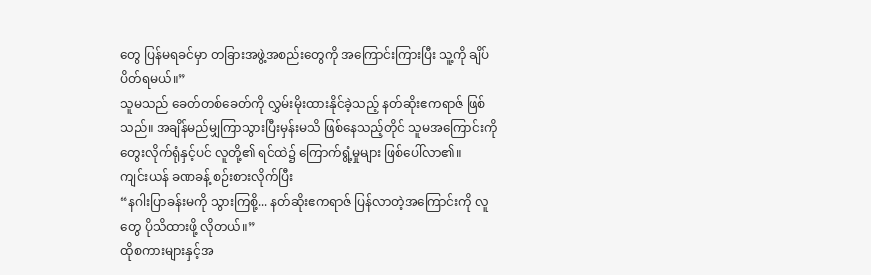တွေ ပြန်မရခင်မှာ တခြားအဖွဲ့အစည်းတွေကို အကြောင်းကြားပြီး သူ့ကို ချိပ်ပိတ်ရမယ်။”
သူမသည် ခေတ်တစ်ခေတ်ကို လွှမ်းမိုးထားနိုင်ခဲ့သည့် နတ်ဆိုးဧကရာဇ် ဖြစ်သည်။ အချိန်မည်မျှကြာသွားပြီးမှန်းမသိ ဖြစ်နေသည့်တိုင် သူမအကြောင်းကို တွေးလိုက်ရုံနှင့်ပင် လူတို့၏ ရင်ထဲ၌ ကြောက်ရွံ့မှုများ ဖြစ်ပေါ်လာ၏။
ကျင်းယန် ခဏခန့် စဉ်းစားလိုက်ပြီး
“နဂါးပြာခန်းမကို သွားကြစို့... နတ်ဆိုးဧကရာဇ် ပြန်လာတဲ့အကြောင်းကို လူတွေ ပိုသိထားဖို့ လိုတယ်။”
ထိုစကားများနှင့်အ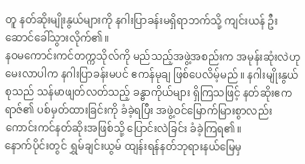တူ နတ်ဆိုးမျိုးနွယ်များကို နဂါးပြာခန်းမရှိရာဘက်သို့ ကျင်းယန် ဦးဆောင်ခေါ်သွားလိုက်၏။
နဝမကောင်းကင်တက္ကသိုလ်ကို မည်သည့်အဖွဲ့အစည်းက အမုန်းဆုံးလဲဟု မေးလာပါက နဂါးပြာခန်းမပင် ဧကန်မုချ ဖြစ်ပေလိမ့်မည်။ နဂါးမျိုးနွယ်စုသည် သန်မာဖျတ်လတ်သည့် ခန္ဓာကိုယ်များ ရှိကြသဖြင့် နတ်ဆိုးဧကရာဇ်၏ ပစ်မှတ်ထားခြင်းကို ခံခဲ့ရပြီး အဖွဲ့ဝင်မြောက်မြားစွာလည်း ကောင်းကင်နတ်ဆိုးအဖြစ်သို့ ပြောင်းလဲခြင်း ခံခဲ့ကြရ၏။
နောက်ပိုင်းတွင် ရွှမ်ချင်းယွမ် ထျန်းရန်နတ်ဘုရားနယ်မြေမှ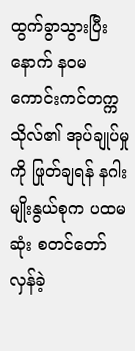ထွက်ခွာသွားပြီးနောက် နဝမကောင်းကင်တက္ကသိုလ်၏ အုပ်ချုပ်မှုကို ဖြုတ်ချရန် နဂါးမျိုးနွယ်စုက ပထမဆုံး စတင်တော်လှန်ခဲ့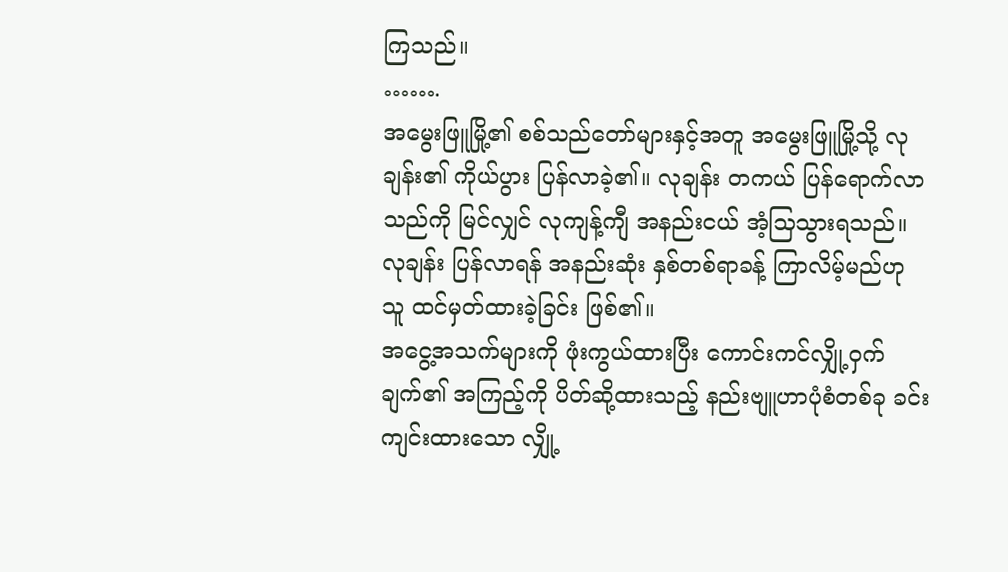ကြသည်။
…….
အမွေးဖြူမြို့၏ စစ်သည်တော်များနှင့်အတူ အမွေးဖြူမြို့သို့ လုချန်း၏ ကိုယ်ပွား ပြန်လာခဲ့၏။ လုချန်း တကယ် ပြန်ရောက်လာသည်ကို မြင်လျှင် လုကျန့်ကျီ အနည်းငယ် အံ့သြသွားရသည်။
လုချန်း ပြန်လာရန် အနည်းဆုံး နှစ်တစ်ရာခန့် ကြာလိမ့်မည်ဟု သူ ထင်မှတ်ထားခဲ့ခြင်း ဖြစ်၏။
အငွေ့အသက်များကို ဖုံးကွယ်ထားပြီး ကောင်းကင်လျှို့ဝှက်ချက်၏ အကြည့်ကို ပိတ်ဆို့ထားသည့် နည်းဗျူဟာပုံစံတစ်ခု ခင်းကျင်းထားသော လျှို့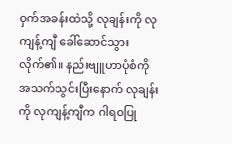ဝှက်အခန်းထဲသို့ လုချန်းကို လုကျန့်ကျီ ခေါ်ဆောင်သွားလိုက်၏။ နည်းဗျူဟာပုံစံကို အသက်သွင်းပြီးနောက် လုချန်းကို လုကျန့်ကျီက ဂါရဝပြု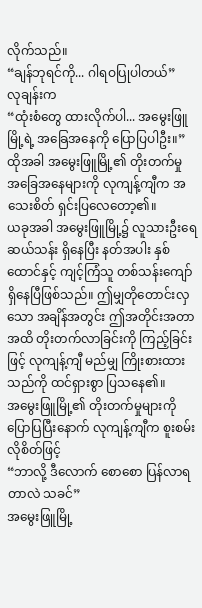လိုက်သည်။
“ချန်ဘုရင်ကို... ဂါရဝပြုပါတယ်”
လုချန်းက
“ထုံးစံတွေ ထားလိုက်ပါ... အမွေးဖြူမြို့ရဲ့ အခြေအနေကို ပြောပြပါဦး။”
ထိုအခါ အမွေးဖြူမြို့၏ တိုးတက်မှု အခြေအနေများကို လုကျန့်ကျီက အသေးစိတ် ရှင်းပြလေတော့၏။
ယခုအခါ အမွေးဖြူမြို့၌ လူသားဦးရေ ဆယ်သန်း ရှိနေပြီး နတ်အပါး နှစ်ထောင်နှင့် ကျင့်ကြံသူ တစ်သန်းကျော် ရှိနေပြီဖြစ်သည်။ ဤမျှတိုတောင်းလှသော အချိန်အတွင်း ဤအတိုင်းအတာအထိ တိုးတက်လာခြင်းကို ကြည့်ခြင်းဖြင့် လုကျန့်ကျီ မည်မျှ ကြိုးစားထားသည်ကို ထင်ရှားစွာ ပြသနေ၏။
အမွေးဖြူမြို့၏ တိုးတက်မှုများကို ပြောပြပြီးနောက် လုကျန့်ကျီက စူးစမ်းလိုစိတ်ဖြင့်
“ဘာလို့ ဒီလောက် စောစော ပြန်လာရတာလဲ သခင်”
အမွေးဖြူမြို့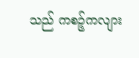သည် ကစဉ့်ကလျား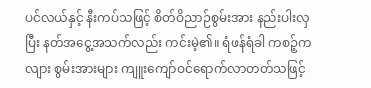ပင်လယ်နှင့် နီးကပ်သဖြင့် စိတ်ဝိညာဉ်စွမ်းအား နည်းပါးလှပြီး နတ်အငွေ့အသက်လည်း ကင်းမဲ့၏။ ရံဖန်ရံခါ ကစဉ့်ကလျား စွမ်းအားများ ကျူးကျော်ဝင်ရောက်လာတတ်သဖြင့်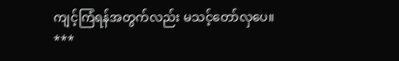ကျင့်ကြံရန်အတွက်လည်း မသင့်တော်လှပေ။
***